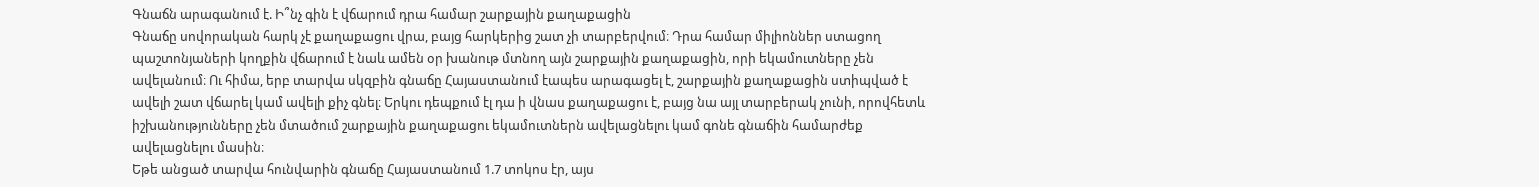Գնաճն արագանում է. Ի՞նչ գին է վճարում դրա համար շարքային քաղաքացին
Գնաճը սովորական հարկ չէ քաղաքացու վրա, բայց հարկերից շատ չի տարբերվում։ Դրա համար միլիոններ ստացող պաշտոնյաների կողքին վճարում է նաև ամեն օր խանութ մտնող այն շարքային քաղաքացին, որի եկամուտները չեն ավելանում։ Ու հիմա, երբ տարվա սկզբին գնաճը Հայաստանում էապես արագացել է, շարքային քաղաքացին ստիպված է ավելի շատ վճարել կամ ավելի քիչ գնել։ Երկու դեպքում էլ դա ի վնաս քաղաքացու է, բայց նա այլ տարբերակ չունի, որովհետև իշխանությունները չեն մտածում շարքային քաղաքացու եկամուտներն ավելացնելու կամ գոնե գնաճին համարժեք ավելացնելու մասին։
Եթե անցած տարվա հունվարին գնաճը Հայաստանում 1.7 տոկոս էր, այս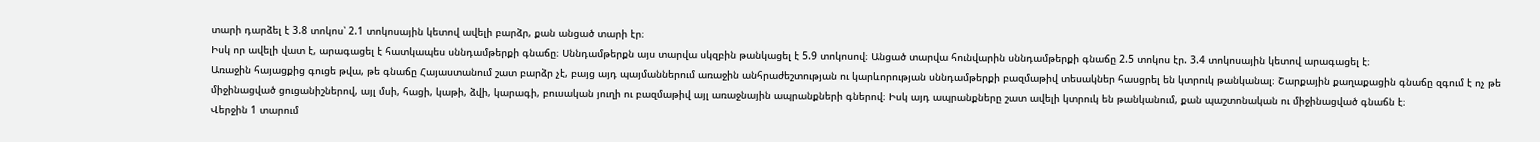տարի դարձել է 3.8 տոկոս՝ 2.1 տոկոսային կետով ավելի բարձր, քան անցած տարի էր։
Իսկ որ ավելի վատ է, արագացել է հատկապես սննդամթերքի գնաճը։ Սննդամթերքն այս տարվա սկզբին թանկացել է 5.9 տոկոսով։ Անցած տարվա հունվարին սննդամթերքի գնաճը 2.5 տոկոս էր. 3.4 տոկոսային կետով արագացել է։
Առաջին հայացքից գուցե թվա, թե գնաճը Հայաստանում շատ բարձր չէ, բայց այդ պայմաններում առաջին անհրաժեշտության ու կարևորության սննդամթերքի բազմաթիվ տեսակներ հասցրել են կտրուկ թանկանալ։ Շարքային քաղաքացին գնաճը զգում է ոչ թե միջինացված ցուցանիշներով, այլ մսի, հացի, կաթի, ձվի, կարագի, բուսական յուղի ու բազմաթիվ այլ առաջնային ապրանքների գներով։ Իսկ այդ ապրանքները շատ ավելի կտրուկ են թանկանում, քան պաշտոնական ու միջինացված գնաճն է։
Վերջին 1 տարում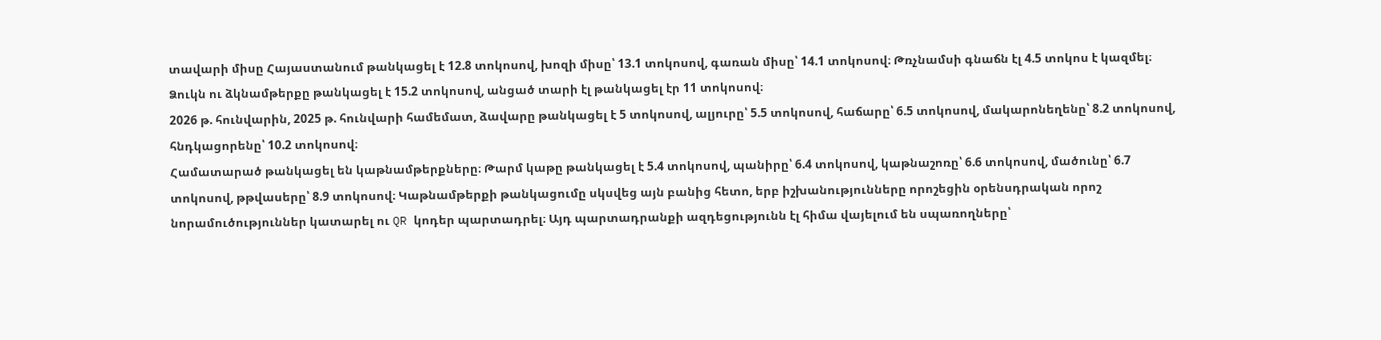տավարի միսը Հայաստանում թանկացել է 12.8 տոկոսով, խոզի միսը՝ 13.1 տոկոսով, գառան միսը՝ 14.1 տոկոսով։ Թռչնամսի գնաճն էլ 4.5 տոկոս է կազմել։
Ձուկն ու ձկնամթերքը թանկացել է 15.2 տոկոսով, անցած տարի էլ թանկացել էր 11 տոկոսով։
2026 թ. հունվարին, 2025 թ. հունվարի համեմատ, ձավարը թանկացել է 5 տոկոսով, ալյուրը՝ 5.5 տոկոսով, հաճարը՝ 6.5 տոկոսով, մակարոնեղենը՝ 8.2 տոկոսով, հնդկացորենը՝ 10.2 տոկոսով։
Համատարած թանկացել են կաթնամթերքները։ Թարմ կաթը թանկացել է 5.4 տոկոսով, պանիրը՝ 6.4 տոկոսով, կաթնաշոռը՝ 6.6 տոկոսով, մածունը՝ 6.7 տոկոսով, թթվասերը՝ 8.9 տոկոսով։ Կաթնամթերքի թանկացումը սկսվեց այն բանից հետո, երբ իշխանությունները որոշեցին օրենսդրական որոշ նորամուծություններ կատարել ու QR կոդեր պարտադրել։ Այդ պարտադրանքի ազդեցությունն էլ հիմա վայելում են սպառողները՝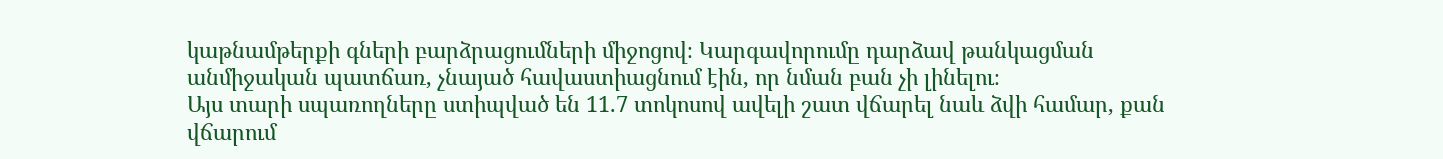կաթնամթերքի գների բարձրացումների միջոցով։ Կարգավորումը դարձավ թանկացման անմիջական պատճառ, չնայած հավաստիացնում էին, որ նման բան չի լինելու։
Այս տարի սպառողները ստիպված են 11.7 տոկոսով ավելի շատ վճարել նաև ձվի համար, քան վճարում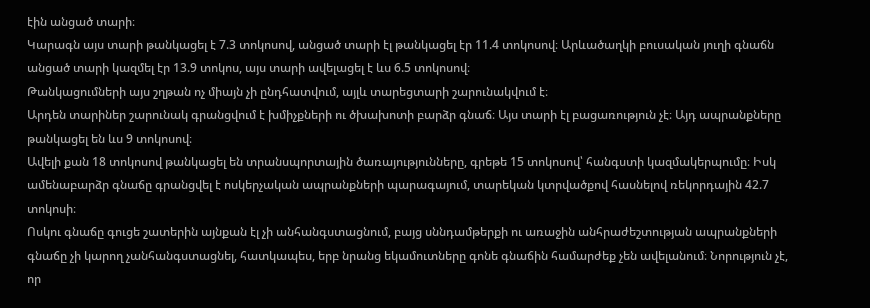էին անցած տարի։
Կարագն այս տարի թանկացել է 7.3 տոկոսով, անցած տարի էլ թանկացել էր 11.4 տոկոսով։ Արևածաղկի բուսական յուղի գնաճն անցած տարի կազմել էր 13.9 տոկոս, այս տարի ավելացել է ևս 6.5 տոկոսով։
Թանկացումների այս շղթան ոչ միայն չի ընդհատվում, այլև տարեցտարի շարունակվում է։
Արդեն տարիներ շարունակ գրանցվում է խմիչքների ու ծխախոտի բարձր գնաճ։ Այս տարի էլ բացառություն չէ։ Այդ ապրանքները թանկացել են ևս 9 տոկոսով։
Ավելի քան 18 տոկոսով թանկացել են տրանսպորտային ծառայությունները, գրեթե 15 տոկոսով՝ հանգստի կազմակերպումը։ Իսկ ամենաբարձր գնաճը գրանցվել է ոսկերչական ապրանքների պարագայում, տարեկան կտրվածքով հասնելով ռեկորդային 42.7 տոկոսի։
Ոսկու գնաճը գուցե շատերին այնքան էլ չի անհանգստացնում, բայց սննդամթերքի ու առաջին անհրաժեշտության ապրանքների գնաճը չի կարող չանհանգստացնել, հատկապես, երբ նրանց եկամուտները գոնե գնաճին համարժեք չեն ավելանում։ Նորություն չէ, որ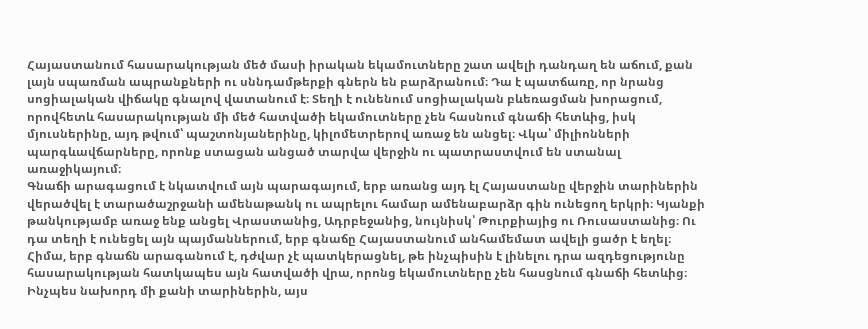Հայաստանում հասարակության մեծ մասի իրական եկամուտները շատ ավելի դանդաղ են աճում, քան լայն սպառման ապրանքների ու սննդամթերքի գներն են բարձրանում։ Դա է պատճառը, որ նրանց սոցիալական վիճակը գնալով վատանում է։ Տեղի է ունենում սոցիալական բևեռացման խորացում, որովհետև հասարակության մի մեծ հատվածի եկամուտները չեն հասնում գնաճի հետևից, իսկ մյուսներինը, այդ թվում՝ պաշտոնյաներինը, կիլոմետրերով առաջ են անցել։ Վկա՝ միլիոնների պարգևավճարները, որոնք ստացան անցած տարվա վերջին ու պատրաստվում են ստանալ առաջիկայում։
Գնաճի արագացում է նկատվում այն պարագայում, երբ առանց այդ էլ Հայաստանը վերջին տարիներին վերածվել է տարածաշրջանի ամենաթանկ ու ապրելու համար ամենաբարձր գին ունեցող երկրի։ Կյանքի թանկությամբ առաջ ենք անցել Վրաստանից, Ադրբեջանից, նույնիսկ՝ Թուրքիայից ու Ռուսաստանից։ Ու դա տեղի է ունեցել այն պայմաններում, երբ գնաճը Հայաստանում անհամեմատ ավելի ցածր է եղել։
Հիմա, երբ գնաճն արագանում է, դժվար չէ պատկերացնել, թե ինչպիսին է լինելու դրա ազդեցությունը հասարակության հատկապես այն հատվածի վրա, որոնց եկամուտները չեն հասցնում գնաճի հետևից։ Ինչպես նախորդ մի քանի տարիներին, այս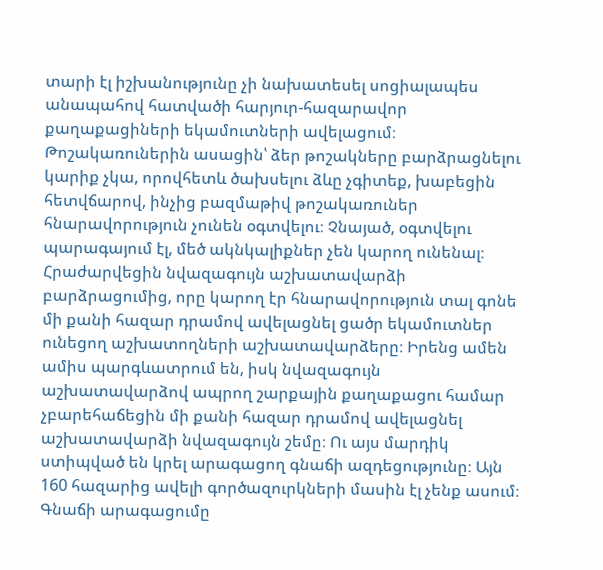տարի էլ իշխանությունը չի նախատեսել սոցիալապես անապահով հատվածի հարյուր-հազարավոր քաղաքացիների եկամուտների ավելացում։ Թոշակառուներին ասացին՝ ձեր թոշակները բարձրացնելու կարիք չկա, որովհետև ծախսելու ձևը չգիտեք, խաբեցին հետվճարով, ինչից բազմաթիվ թոշակառուներ հնարավորություն չունեն օգտվելու։ Չնայած, օգտվելու պարագայում էլ, մեծ ակնկալիքներ չեն կարող ունենալ։
Հրաժարվեցին նվազագույն աշխատավարձի բարձրացումից, որը կարող էր հնարավորություն տալ գոնե մի քանի հազար դրամով ավելացնել ցածր եկամուտներ ունեցող աշխատողների աշխատավարձերը։ Իրենց ամեն ամիս պարգևատրում են, իսկ նվազագույն աշխատավարձով ապրող շարքային քաղաքացու համար չբարեհաճեցին մի քանի հազար դրամով ավելացնել աշխատավարձի նվազագույն շեմը։ Ու այս մարդիկ ստիպված են կրել արագացող գնաճի ազդեցությունը։ Այն 160 հազարից ավելի գործազուրկների մասին էլ չենք ասում։
Գնաճի արագացումը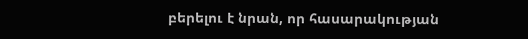բերելու է նրան, որ հասարակության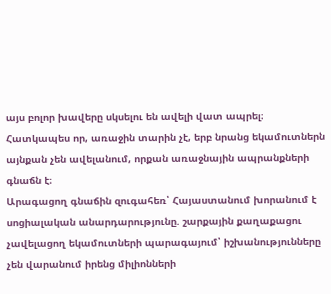այս բոլոր խավերը սկսելու են ավելի վատ ապրել։ Հատկապես որ, առաջին տարին չէ, երբ նրանց եկամուտներն այնքան չեն ավելանում, որքան առաջնային ապրանքների գնաճն է։
Արագացող գնաճին զուգահեռ՝ Հայաստանում խորանում է սոցիալական անարդարությունը. շարքային քաղաքացու չավելացող եկամուտների պարագայում՝ իշխանությունները չեն վարանում իրենց միլիոնների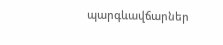պարգևավճարներ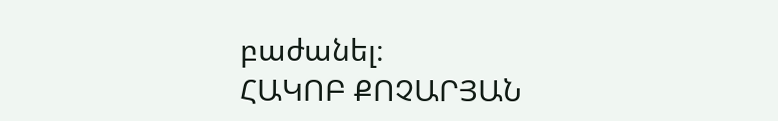բաժանել։
ՀԱԿՈԲ ՔՈՉԱՐՅԱՆ